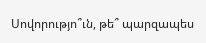Սովորությո՞ւն, թե՞ պարզապես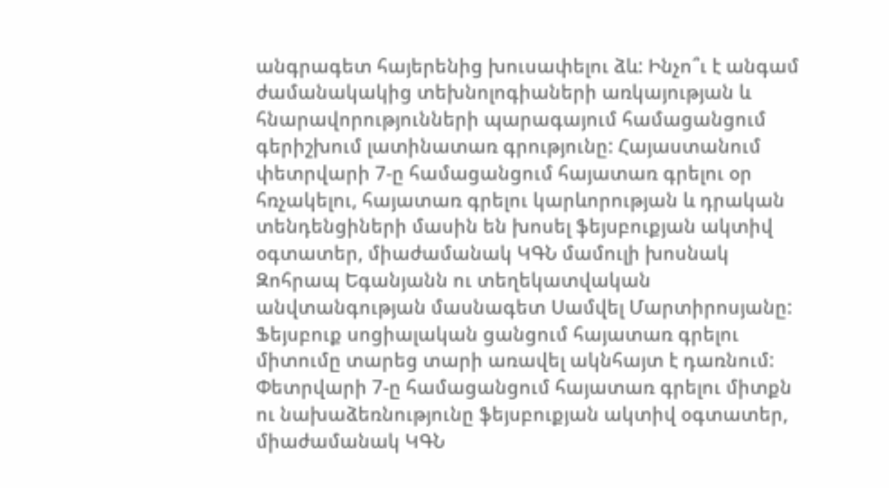անգրագետ հայերենից խուսափելու ձև: Ինչո՞ւ է անգամ ժամանակակից տեխնոլոգիաների առկայության և հնարավորությունների պարագայում համացանցում գերիշխում լատինատառ գրությունը: Հայաստանում փետրվարի 7-ը համացանցում հայատառ գրելու օր հռչակելու, հայատառ գրելու կարևորության և դրական տենդենցիների մասին են խոսել ֆեյսբուքյան ակտիվ օգտատեր, միաժամանակ ԿԳՆ մամուլի խոսնակ Զոհրապ Եգանյանն ու տեղեկատվական անվտանգության մասնագետ Սամվել Մարտիրոսյանը:
Ֆեյսբուք սոցիալական ցանցում հայատառ գրելու միտումը տարեց տարի առավել ակնհայտ է դառնում: Փետրվարի 7-ը համացանցում հայատառ գրելու միտքն ու նախաձեռնությունը ֆեյսբուքյան ակտիվ օգտատեր, միաժամանակ ԿԳՆ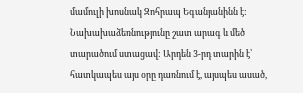մամուլի խոսնակ Զոհրապ Եգանյանինն է: Նախախաձեռնությունը շատ արագ և մեծ տարածում ստացավ: Արդեն 3-րդ տարին է՝ հատկապես այս օրը դառնում է, այսպես ասած,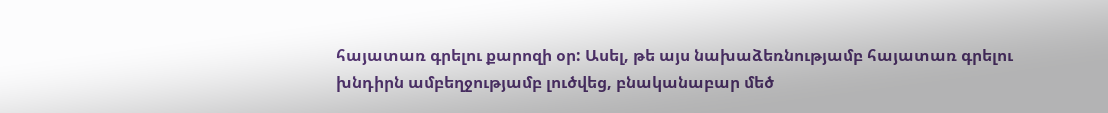հայատառ գրելու քարոզի օր: Ասել, թե այս նախաձեռնությամբ հայատառ գրելու խնդիրն ամբեղջությամբ լուծվեց, բնականաբար մեծ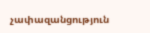չափազանցություն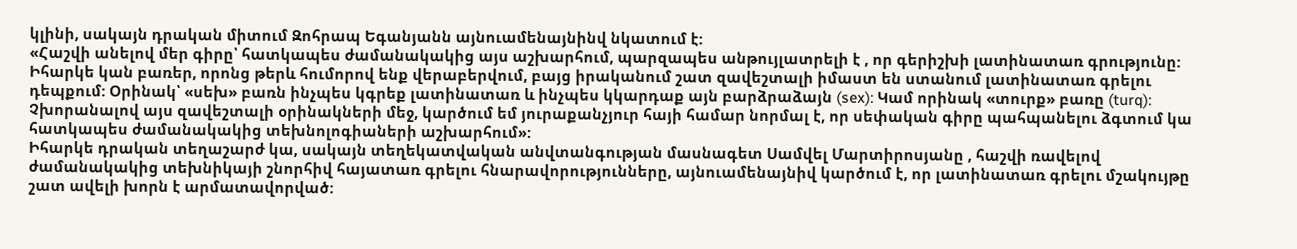կլինի, սակայն դրական միտում Զոհրապ Եգանյանն այնուամենայնինվ նկատում է:
«Հաշվի անելով մեր գիրը՝ հատկապես ժամանակակից այս աշխարհում, պարզապես անթույլատրելի է , որ գերիշխի լատինատառ գրությունը: Իհարկե կան բառեր, որոնց թերև հումորով ենք վերաբերվում, բայց իրականում շատ զավեշտալի իմաստ են ստանում լատինատառ գրելու դեպքում: Օրինակ՝ «սեխ» բառն ինչպես կգրեք լատինատառ և ինչպես կկարդաք այն բարձրաձայն (sex): Կամ որինակ «տուրք» բառը (turq): Չխորանալով այս զավեշտալի օրինակների մեջ, կարծում եմ յուրաքանչյուր հայի համար նորմալ է, որ սեփական գիրը պահպանելու ձգտում կա հատկապես ժամանակակից տեխնոլոգիաների աշխարհում»:
Իհարկե դրական տեղաշարժ կա, սակայն տեղեկատվական անվտանգության մասնագետ Սամվել Մարտիրոսյանը , հաշվի ռավելով ժամանակակից տեխնիկայի շնորհիվ հայատառ գրելու հնարավորությունները, այնուամենայնիվ կարծում է, որ լատինատառ գրելու մշակույթը շատ ավելի խորն է արմատավորված: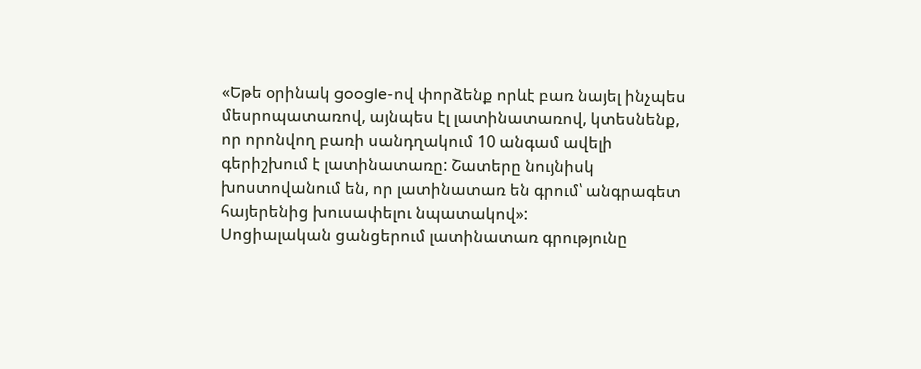«Եթե օրինակ google-ով փորձենք որևէ բառ նայել ինչպես մեսրոպատառով, այնպես էլ լատինատառով, կտեսնենք, որ որոնվող բառի սանդղակում 10 անգամ ավելի գերիշխում է լատինատառը: Շատերը նույնիսկ խոստովանում են, որ լատինատառ են գրում՝ անգրագետ հայերենից խուսափելու նպատակով»:
Սոցիալական ցանցերում լատինատառ գրությունը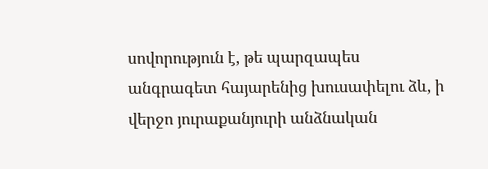սովորություն է, թե պարզապես անգրագետ հայարենից խուսափելու ձև, ի վերջո յուրաքանյուրի անձնական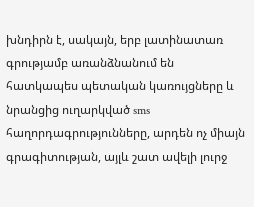խնդիրն է, սակայն, երբ լատինատառ գրությամբ առանձնանում են հատկապես պետական կառույցները և նրանցից ուղարկված sms հաղորդագրությունները, արդեն ոչ միայն գրագիտության, այլև շատ ավելի լուրջ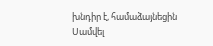խնդիր է, համաձայնեցին Սամվել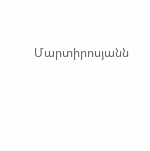Մարտիրոսյանն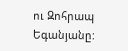ու Զոհրապ Եգանյանը: